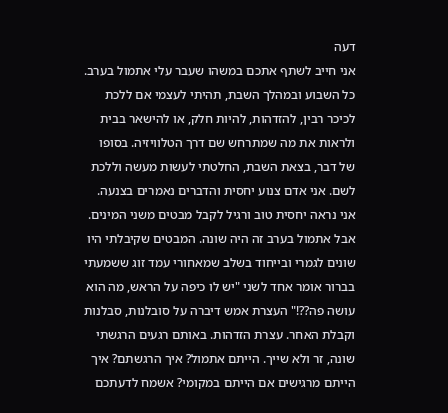דעה
אני חייב לשתף אתכם במשהו שעבר עלי אתמול בערב. כל השבוע ובמהלך השבת, תהיתי לעצמי אם ללכת לכיכר רבין, להזדהות, להיות חלק, או להישאר בבית ולראות את מה שמתרחש שם דרך הטלוויזיה. בסופו של דבר, בצאת השבת, החלטתי לעשות מעשה וללכת לשם. אני אדם צנוע יחסית והדברים נאמרים בצנעה. אני נראה יחסית טוב ורגיל לקבל מבטים משני המינים. אבל אתמול בערב זה היה שונה. המבטים שקיבלתי היו שונים לגמרי ובייחוד בשלב שמאחורי עמד זוג ששמעתי בברור אומר אחד לשני "יש לו כיפה על הראש, מה הוא עושה פה??!" העצרת אמש דיברה על סובלנות, סבלנות וקבלת האחר. עצרת הזדהות. באותם רגעים הרגשתי שונה, זר ולא שייך. הייתם אתמול? איך הרגשתם? איך הייתם מרגישים אם הייתם במקומי? אשמח לדעתכם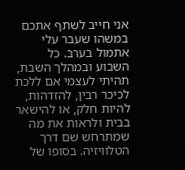אני חייב לשתף אתכם במשהו שעבר עלי אתמול בערב. כל השבוע ובמהלך השבת, תהיתי לעצמי אם ללכת לכיכר רבין, להזדהות, להיות חלק, או להישאר בבית ולראות את מה שמתרחש שם דרך הטלוויזיה. בסופו של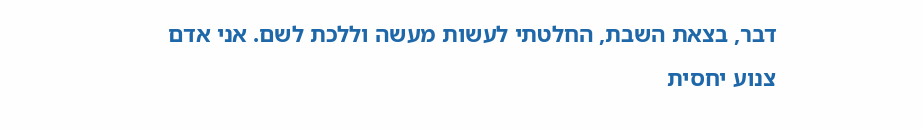דבר, בצאת השבת, החלטתי לעשות מעשה וללכת לשם. אני אדם צנוע יחסית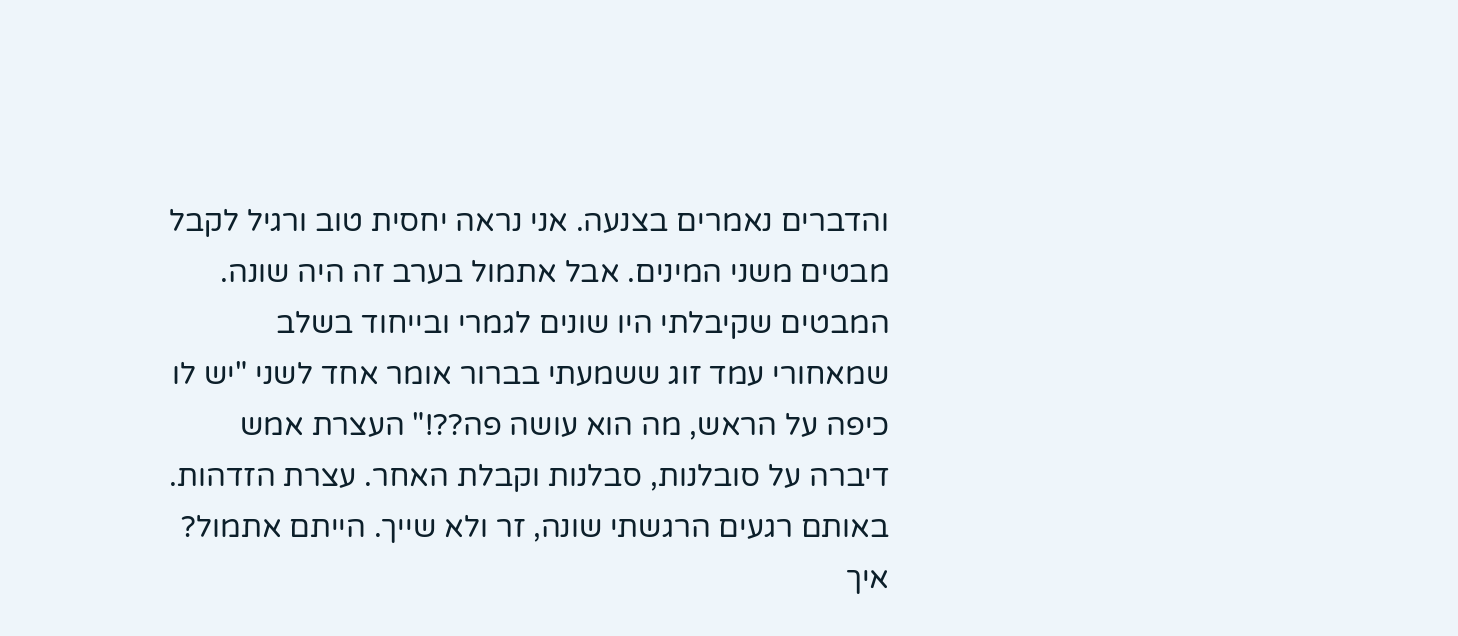והדברים נאמרים בצנעה. אני נראה יחסית טוב ורגיל לקבל מבטים משני המינים. אבל אתמול בערב זה היה שונה. המבטים שקיבלתי היו שונים לגמרי ובייחוד בשלב שמאחורי עמד זוג ששמעתי בברור אומר אחד לשני "יש לו כיפה על הראש, מה הוא עושה פה??!" העצרת אמש דיברה על סובלנות, סבלנות וקבלת האחר. עצרת הזדהות. באותם רגעים הרגשתי שונה, זר ולא שייך. הייתם אתמול? איך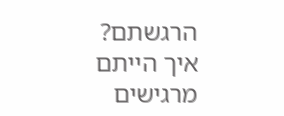הרגשתם? איך הייתם מרגישים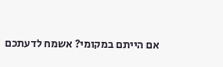אם הייתם במקומי? אשמח לדעתכם